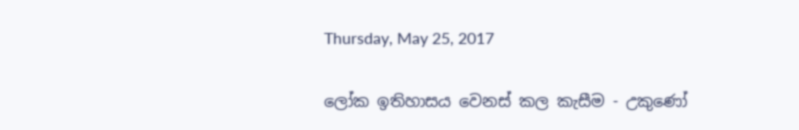Thursday, May 25, 2017

ලෝක ඉතිහාසය වෙනස් කල කැසීම - උකුණෝ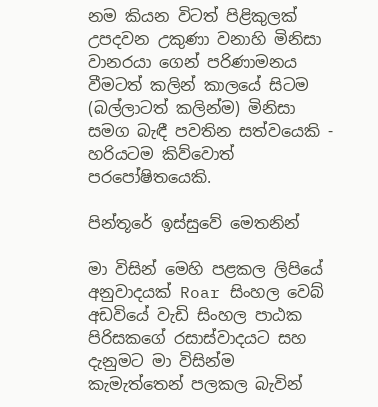නම කියන විටත් පිළිකුලක් උපදවන උකුණා වනාහි මිනිසා වානරයා ගෙන් පරිණාමනය වීමටත් කලින් කාලයේ සිටම (බල්ලාටත් කලින්ම) මිනිසා සමග බැඳී පවතින සත්වයෙකි - හරියටම කිව්වොත් පරපෝෂිතයෙකි.

පින්තූරේ ඉස්සුවේ මෙතනින්

මා විසින් මෙහි පළකල ලිපියේ අනුවාදයක් Roar සිංහල වෙබ් අඩවියේ වැඩි සිංහල පාඨක පිරිසකගේ රසාස්වාදයට සහ දැනුමට මා විසින්ම කැමැත්තෙන් පලකල බැවින්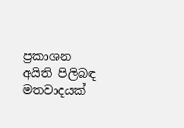ප්‍රකාශන අයිති පිලිබඳ මතවාදයක්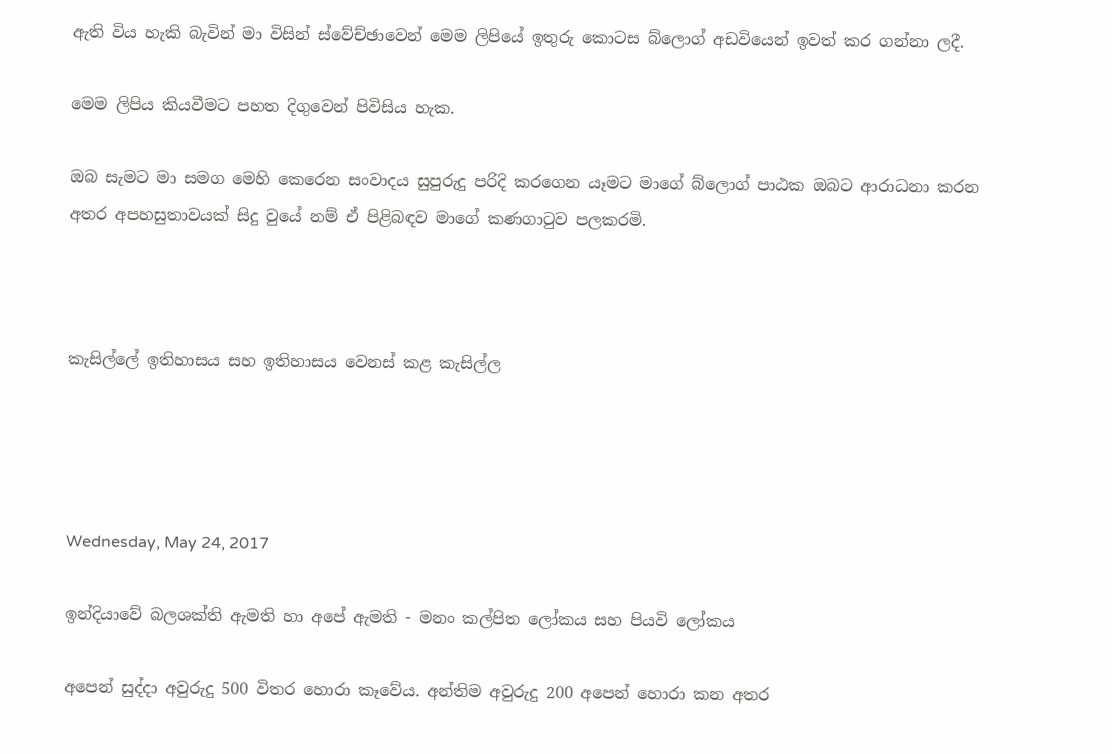ඇති විය හැකි බැවින් මා විසින් ස්වේච්ඡාවෙන් මෙම ලිපියේ ඉතුරු කොටස බ්ලොග් අඩවියෙන් ඉවත් කර ගන්නා ලදී.

මෙම ලිපිය කියවීමට පහත දිගුවෙන් පිවිසිය හැක.

ඔබ සැමට මා සමග මෙහි කෙරෙන සංවාදය සුපුරුදු පරිදි කරගෙන යෑමට මාගේ බ්ලොග් පාඨක ඔබට ආරාධනා කරන අතර අපහසුතාවයක් සිදු වුයේ නම් ඒ පිළිබඳව මාගේ කණගාටුව පලකරමි.



කැසිල්ලේ ඉතිහාසය සහ ඉතිහාසය වෙනස් කළ කැසිල්ල




Wednesday, May 24, 2017

ඉන්දියාවේ බලශක්ති ඇමති හා අපේ ඇමති - මනං කල්පිත ලෝකය සහ පියවි ලෝකය

අපෙන් සුද්දා අවුරුදු 500 විතර හොරා කෑවේය. අන්තිම අවුරුදු 200 අපෙන් හොරා කන අතර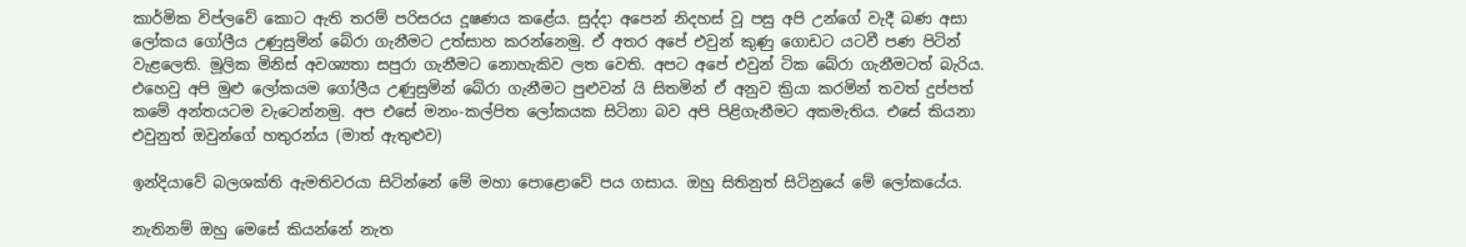කාර්මික විප්ලවේ කොට ඇති තරම් පරිසරය දූෂණය කළේය. සුද්දා අපෙන් නිදහස් වූ පසු අපි උන්ගේ වැදී බණ අසා ලෝකය ගෝලීය උණුසුමින් බේරා ගැනීමට උත්සාහ කරන්නෙමු. ඒ අතර අපේ එවුන් කුණු ගොඩට යටවී පණ පිටින් වැළලෙති. මූලික මිනිස් අවශ්‍යතා සපුරා ගැනීමට නොහැකිව ලත වෙති. අපට අපේ එවුන් ටික බේරා ගැනීමටත් බැරිය. එහෙවු අපි මුළු ලෝකයම ගෝලීය උණුසුමින් බේරා ගැනීමට පුළුවන් යි සිතමින් ඒ අනුව ක්‍රියා කරමින් තවත් දුප්පත් කමේ අන්තයටම වැටෙන්නමු. අප එසේ මනං-කල්පිත ලෝකයක සිටිනා බව අපි පිළිගැනීමට අකමැතිය. එසේ කියනා එවුනුත් ඔවුන්ගේ හතුරන්ය (මාත් ඇතුළුව)

ඉන්දියාවේ බලශක්ති ඇමතිවරයා සිටින්නේ මේ මහා පොළොවේ පය ගසාය. ඔහු සිතිනුත් සිටිනුයේ මේ ලෝකයේය.

නැතිනම් ඔහු මෙසේ කියන්නේ නැත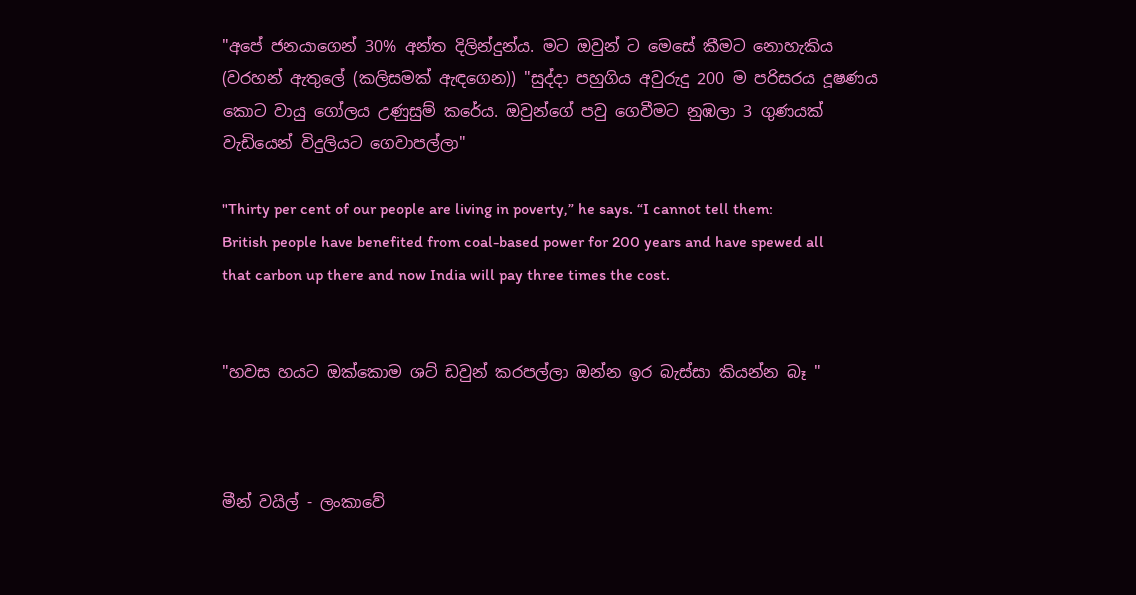"අපේ ජනයාගෙන් 30% අන්ත දිලින්දුන්ය. මට ඔවුන් ට මෙසේ කීමට නොහැකිය (වරහන් ඇතුලේ (කලිසමක් ඇඳගෙන)) "සුද්දා පහුගිය අවුරුදු 200 ම පරිසරය දූෂණය කොට වායු ගෝලය උණුසුම් කරේය. ඔවුන්ගේ පවු ගෙවීමට නුඹලා 3 ගුණයක් වැඩියෙන් විදුලියට ගෙවාපල්ලා"

"Thirty per cent of our people are living in poverty,” he says. “I cannot tell them: British people have benefited from coal-based power for 200 years and have spewed all that carbon up there and now India will pay three times the cost.


"හවස හයට ඔක්කොම ශට් ඩවුන් කරපල්ලා ඔන්න ඉර බැස්සා කියන්න බෑ "



මීන් වයිල් - ලංකාවේ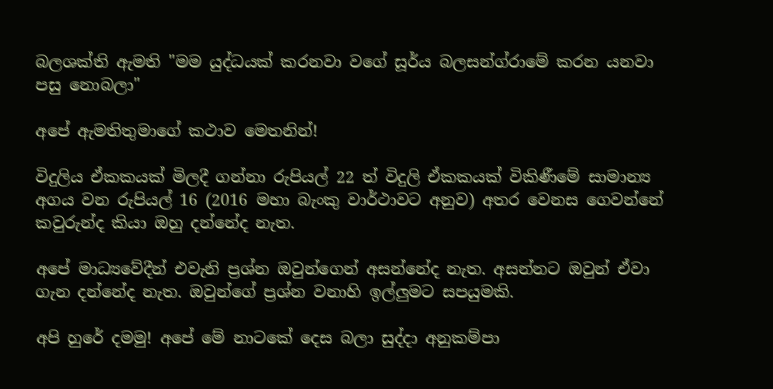බලශක්ති ඇමති "මම යුද්ධයක් කරනවා වගේ සූර්ය බලසන්ග්රාමේ කරන යනවා පසු නොබලා"

අපේ ඇමතිතුමාගේ කථාව මෙතනින්!

විදුලිය ඒකකයක් මිලදී ගන්නා රුපියල් 22 ත් විදුලි ඒකකයක් විකිණීමේ සාමාන්‍ය අගය වන රුපියල් 16 (2016 මහා බැංකු වාර්ථාවට අනුව) අතර වෙනස ගෙවන්නේ කවුරුන්ද කියා ඔහු දන්නේද නැත.

අපේ මාධ්‍යවේදීන් එවැනි ප්‍රශ්න ඔවුන්ගෙන් අසන්නේද නැත. අසන්නට ඔවුන් ඒවා ගැන දන්නේද නැත. ඔවුන්ගේ ප්‍රශ්න වනාහි ඉල්ලුමට සපයුමකි.

අපි හුරේ දමමු! අපේ මේ නාටකේ දෙස බලා සුද්දා අනුකම්පා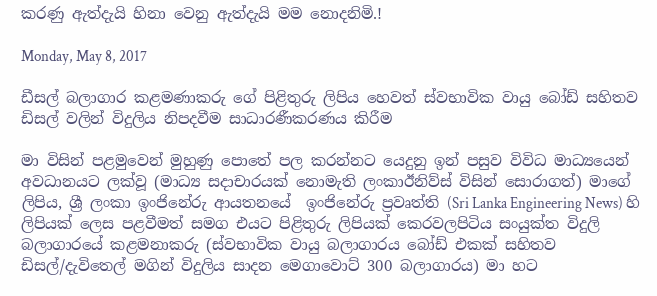කරණු ඇත්දැයි හිනා වෙනු ඇත්දැයි මම නොදනිමි.!

Monday, May 8, 2017

ඩීසල් බලාගාර කළමණාකරු ගේ පිළිතුරු ලිපිය හෙවත් ස්වභාවික වායු බෝඩ් සහිතව ඩිසල් වලින් විදුලිය නිපදවීම සාධාරණීකරණය කිරීම

මා විසින් පළමුවෙන් මුහුණු පොතේ පල කරන්නට යෙදුනු ඉන් පසුව විවිධ මාධ්‍යයෙන් අවධානයට ලක්වූ (මාධ්‍ය සදාචාරයක් නොමැති ලංකාඊනිව්ස් විසින් සොරාගත්) මාගේ ලිපිය, ශ්‍රී ලංකා ඉංජිනේරු ආයතනයේ  ඉංජිනේරු ප්‍රවෘත්ති (Sri Lanka Engineering News) හි ලිපියක් ලෙස පළවීමත් සමග එයට පිළිතුරු ලිපියක් කෙරවලපිටිය සංයුක්ත විදුලි බලාගාරයේ කළමනාකරු (ස්වභාවික වායු බලාගාරය බෝඩ් එකක් සහිතව ඩිසල්/දැවිතෙල් මගින් විදුලිය සාදන මෙගාවොට් 300 බලාගාරය) මා හට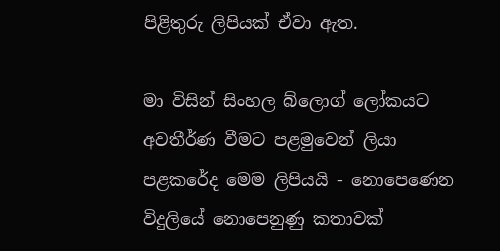පිළිතුරු ලිපියක් ඒවා ඇත.

මා විසින් සිංහල බ්ලොග් ලෝකයට අවතීර්ණ වීමට පළමුවෙන් ලියා පළකරේද මෙම ලිපියයි - නොපෙණෙන විදුලියේ නොපෙනුණු කතාවක්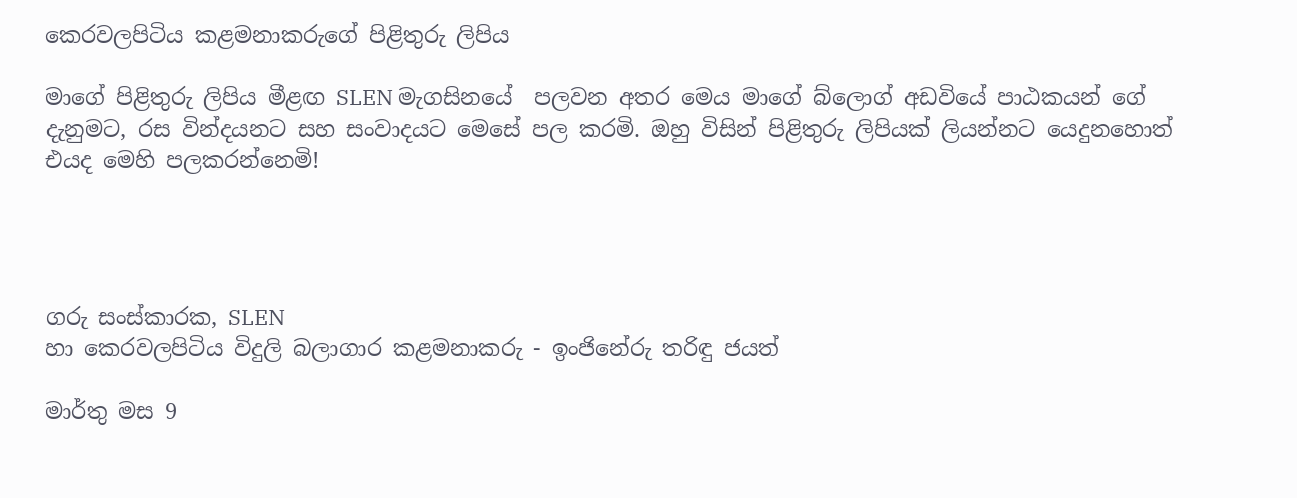කෙරවලපිටිය කළමනාකරුගේ පිළිතුරු ලිපිය

මාගේ පිළිතුරු ලිපිය මීළඟ SLEN මැගසිනයේ  පලවන අතර මෙය මාගේ බ්ලොග් අඩවියේ පාඨකයන් ගේ දැනුමට, රස වින්දයනට සහ සංවාදයට මෙසේ පල කරමි. ඔහු විසින් පිළිතුරු ලිපියක් ලියන්නට යෙදුනහොත් එයද මෙහි පලකරන්නෙමි!




ගරු සංස්කාරක, SLEN
හා කෙරවලපිටිය විදුලි බලාගාර කළමනාකරු - ඉංජිනේරු තරිඳු ජයත්

මාර්තු මස 9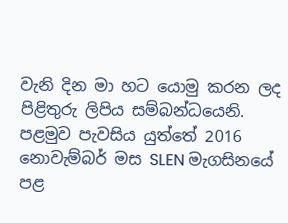වැනි දින මා හට යොමු කරන ලද පිළිතුරු ලිපිය සම්බන්ධයෙනි. පළමුව පැවසිය යුත්තේ 2016 නොවැම්බර් මස SLEN මැගසිනයේ  පළ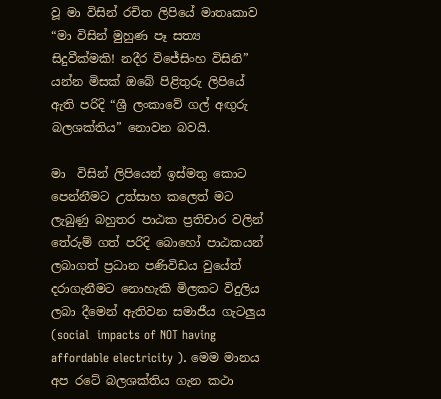වූ මා විසින් රචිත ලිපියේ මාතෘකාව  “මා විසින් මුහුණ පෑ සත්‍ය සිදුවීක්මකි! නදීර විජේසිංහ විසිනි” යන්න මිසක් ඔබේ පිළිතුරු ලිපියේ ඇති පරිදි “ශ්‍රී ලංකාවේ ගල් අඟුරු බලශක්තිය” නොවන බවයි.

මා  විසින් ලිපියෙන් ඉස්මතු කොට පෙන්නීමට උත්සාහ කලෙත් මට ලැබුණු බහුතර පාඨක ප්‍රතිචාර වලින් තේරුම් ගත් පරිදි බොහෝ පාඨකයන් ලබාගත් ප්‍රධාන පණිවිඩය වුයේත් දරාගැනීමට නොහැකි මිලකට විදුලිය ලබා දීමෙන් ඇතිවන සමාජීය ගැටලුය (social  impacts of NOT having affordable electricity ). මෙම මානය අප රටේ බලශක්තිය ගැන කථා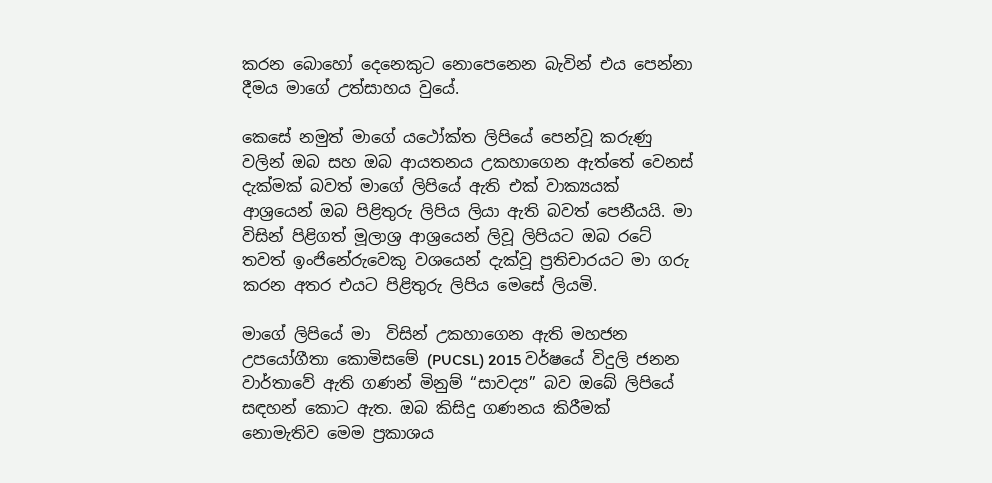කරන බොහෝ දෙනෙකුට නොපෙනෙන බැවින් එය පෙන්නා දීමය මාගේ උත්සාහය වුයේ.

කෙසේ නමුත් මාගේ යථෝක්ත ලිපියේ පෙන්වූ කරුණු වලින් ඔබ සහ ඔබ ආයතනය උකහාගෙන ඇත්තේ වෙනස් දැක්මක් බවත් මාගේ ලිපියේ ඇති එක් වාක්‍යයක් ආශ්‍රයෙන් ඔබ පිළිතුරු ලිපිය ලියා ඇති බවත් පෙනීයයි. මා විසින් පිළිගත් මූලාශ්‍ර ආශ්‍රයෙන් ලිවූ ලිපියට ඔබ රටේ තවත් ඉංජිනේරුවෙකු වශයෙන් දැක්වූ ප්‍රතිචාරයට මා ගරු කරන අතර එයට පිළිතුරු ලිපිය මෙසේ ලියමි.

මාගේ ලිපියේ මා  විසින් උකහාගෙන ඇති මහජන උපයෝගීතා කොමිසමේ (PUCSL) 2015 වර්ෂයේ විදුලි ජනන වාර්තාවේ ඇති ගණන් මිනුම් “සාවද්‍ය” බව ඔබේ ලිපියේ සඳහන් කොට ඇත. ඔබ කිසිදු ගණනය කිරීමක් නොමැතිව මෙම ප්‍රකාශය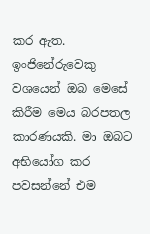කර ඇත. ඉංජිනේරුවෙකු වශයෙන් ඔබ මෙසේ කිරීම මෙය බරපතල කාරණයකි. මා ඔබට අභියෝග කර පවසන්නේ එම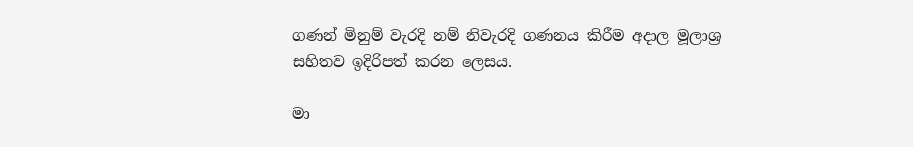ගණන් මිනුම් වැරදි නම් නිවැරදි ගණනය කිරීම අදාල මූලාශ්‍ර සහිතව ඉදිරිපත් කරන ලෙසය.

මා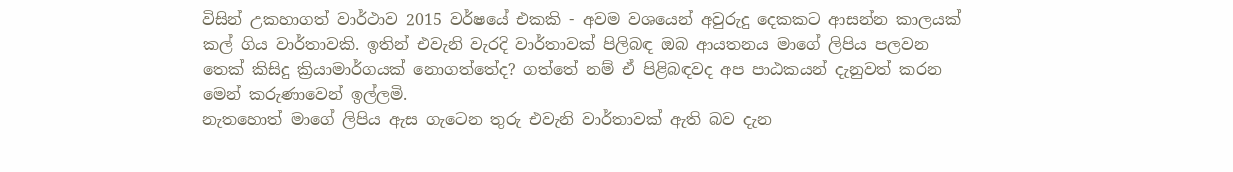විසින් උකහාගත් වාර්ථාව 2015 වර්ෂයේ එකකි - අවම වශයෙන් අවුරුදු දෙකකට ආසන්න කාලයක් කල් ගිය වාර්තාවකි. ඉතින් එවැනි වැරදි වාර්තාවක් පිලිබඳ ඔබ ආයතනය මාගේ ලිපිය පලවන තෙක් කිසිදු ක්‍රියාමාර්ගයක් නොගත්තේද? ගත්තේ නම් ඒ පිළිබඳවද අප පාඨකයන් දැනුවත් කරන මෙන් කරුණාවෙන් ඉල්ලමි.
නැතහොත් මාගේ ලිපිය ඇස ගැටෙන තුරු එවැනි වාර්තාවක් ඇති බව දැන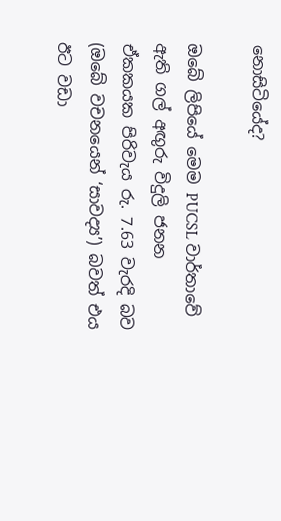නොසිටියේද?

ඔබේ ලිපියේ මෙම PUCSL වාර්තාවේ ඇති ගල් අඟුරු විදුලි ජනන ඒකකයක පිරිවැය රු. 7.63 වැරදි බව (ඔබේ වචනයෙන් ‘සාවද්‍ය’) බවත් එය ඊට වඩා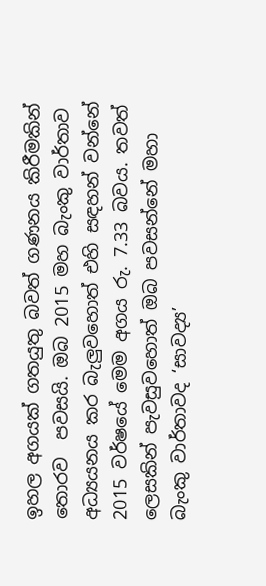ඉහල අගයක් ගතයුතු බවත් ගණනය කිරීමකින් තොරව  පවසයි. ඔබ 2015 මහ බැංකු වාර්තාව  අධ්‍යයනය කර බැලුවහොත් එහි සඳහන් වන්නේ 2015 වර්ෂයේ මෙම අගය රු. 7.33 බවය. තවත් ලෙසකින් පැවසුවහොත් ඔබ පවසන්නේ මහා බැංකු වාර්තාවද ‘සාවද්‍ය’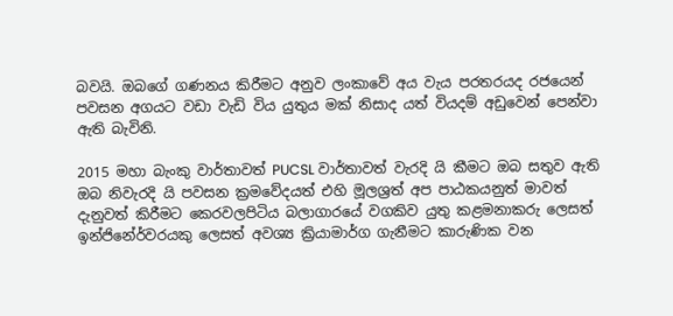බවයි. ඔබගේ ගණනය කිරීමට අනුව ලංකාවේ අය වැය පරතරයද රජයෙන් පවසන අගයට වඩා වැඩි විය යුතුය මක් නිසාද යත් වියදම් අඩුවෙන් පෙන්වා ඇති බැවිනි.

2015 මහා බැංකු වාර්තාවත් PUCSL වාර්තාවත් වැරදි යි කීමට ඔබ සතුව ඇති ඔබ නිවැරදි යි පවසන ක්‍රමවේදයත් එහි මූලශ්‍රත් අප පාඨකයනුත් මාවත් දැනුවත් කිරීමට කෙරවලපිටිය බලාගාරයේ වගකිව යුතු කළමනාකරු ලෙසත් ඉන්ජිනේර්වරයකු ලෙසත් අවශ්‍ය ක්‍රියාමාර්ග ගැනීමට කාරුණික වන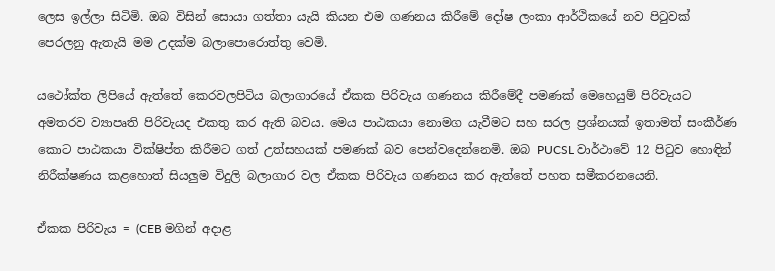ලෙස ඉල්ලා සිටිමි. ඔබ විසින් සොයා ගත්තා යැයි කියන එම ගණනය කිරීමේ දෝෂ ලංකා ආර්ථිකයේ නව පිටුවක් පෙරලනු ඇතැයි මම උදක්ම බලාපොරොත්තු වෙමි.

යථෝක්ත ලිපියේ ඇත්තේ කෙරවලපිටිය බලාගාරයේ ඒකක පිරිවැය ගණනය කිරීමේදී පමණක් මෙහෙයුම් පිරිවැයට අමතරව ව්‍යාපෘති පිරිවැයද එකතු කර ඇති බවය. මෙය පාඨකයා නොමග යැවීමට සහ සරල ප්‍රශ්නයක් ඉතාමත් සංකීර්ණ කොට පාඨකයා වික්ෂිප්ත කිරීමට ගත් උත්සහයක් පමණක් බව පෙන්වදෙන්නෙමි. ඔබ PUCSL වාර්ථාවේ 12 පිටුව හොඳින් නිරීක්ෂණය කළහොත් සියලුම විදුලි බලාගාර වල ඒකක පිරිවැය ගණනය කර ඇත්තේ පහත සමීකරනයෙනි.

ඒකක පිරිවැය = (CEB මගින් අදාළ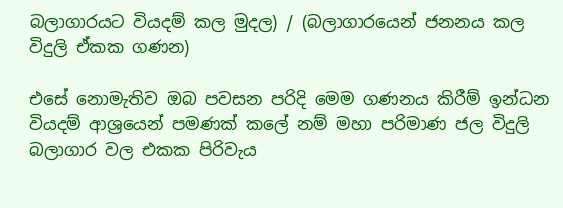බලාගාරයට වියදම් කල මුදල) / (බලාගාරයෙන් ජනනය කල විදුලි ඒකක ගණන)

එසේ නොමැතිව ඔබ පවසන පරිදි මෙම ගණනය කිරීම් ඉන්ධන වියදම් ආශ්‍රයෙන් පමණක් කලේ නම් මහා පරිමාණ ජල විදුලි බලාගාර වල එකක පිරිවැය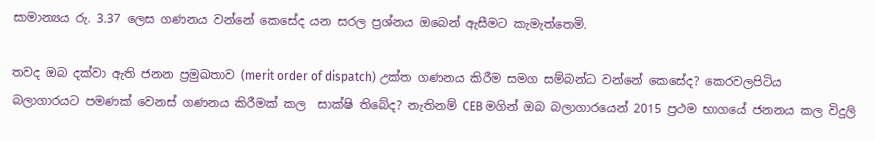සාමාන්‍යය රු. 3.37 ලෙස ගණනය වන්නේ කෙසේද යන සරල ප්‍රශ්නය ඔබෙන් ඇසීමට කැමැත්තෙමි.

තවද ඔබ දක්වා ඇති ජනන ප්‍රමුඛතාව (merit order of dispatch) උක්ත ගණනය කිරීම සමග සම්බන්ධ වන්නේ කෙසේද? කෙරවලපිටිය බලාගාරයට පමණක් වෙනස් ගණනය කිරීමක් කල  සාක්ෂි තිබේද? නැතිනම් CEB මගින් ඔබ බලාගාරයෙන් 2015 ප්‍රථම භාගයේ ජනනය කල විදුලි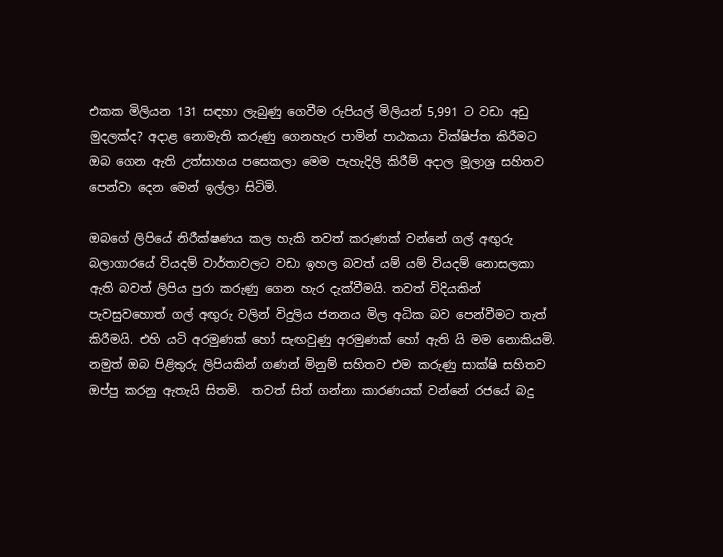එකක මිලියන 131 සඳහා ලැබුණු ගෙවීම රුපියල් මිලියන් 5,991 ට වඩා අඩු මුදලක්ද? අදාළ නොමැති කරුණු ගෙනහැර පාමින් පාඨකයා වික්ෂිප්ත කිරීමට ඔබ ගෙන ඇති උත්සාහය පසෙකලා මෙම පැහැදිලි කිරීම් අදාල මූලාශ්‍ර සහිතව පෙන්වා දෙන මෙන් ඉල්ලා සිටිමි.

ඔබගේ ලිපියේ නිරීක්ෂණය කල හැකි තවත් කරුණක් වන්නේ ගල් අඟුරු බලාගාරයේ වියදම් වාර්තාවලට වඩා ඉහල බවත් යම් යම් වියදම් නොසලකා ඇති බවත් ලිපිය පුරා කරුණු ගෙන හැර දැක්වීමයි. තවත් විදියකින් පැවසුවහොත් ගල් අඟුරු වලින් විදුලිය ජනනය මිල අධික බව පෙන්වීමට තැත් කිරීමයි. එහි යටි අරමුණක් හෝ සැඟවුණු අරමුණක් හෝ ඇති යි මම නොකියමි. නමුත් ඔබ පිළිතුරු ලිපියකින් ගණන් මිනුම් සහිතව එම කරුණු සාක්ෂි සහිතව ඔප්පු කරනු ඇතැයි සිතමි.  තවත් සිත් ගන්නා කාරණයක් වන්නේ රජයේ බදු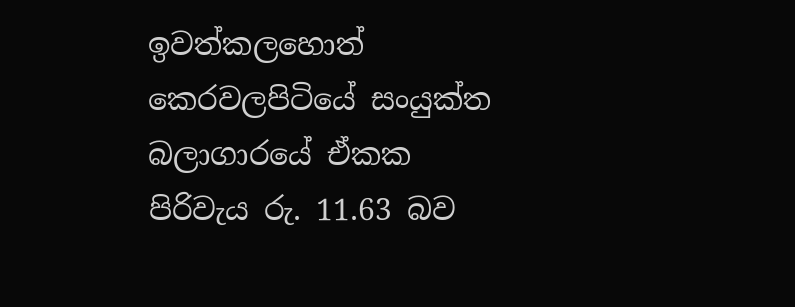ඉවත්කලහොත් කෙරවලපිටියේ සංයුක්ත බලාගාරයේ ඒකක පිරිවැය රු. 11.63 බව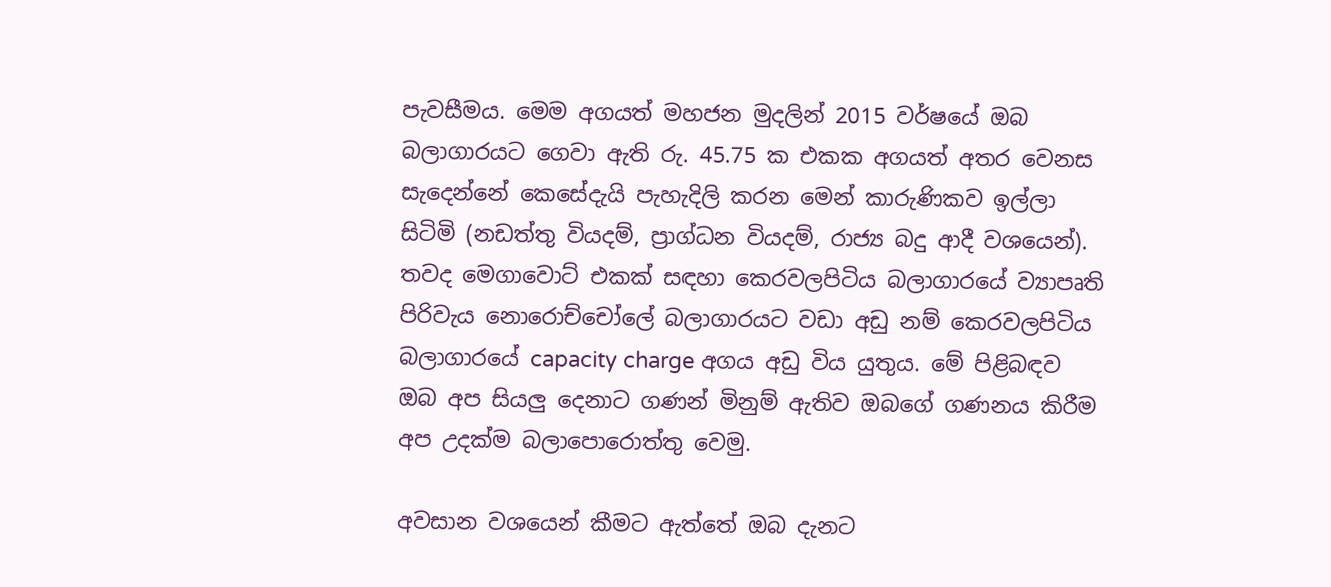පැවසීමය. මෙම අගයත් මහජන මුදලින් 2015 වර්ෂයේ ඔබ බලාගාරයට ගෙවා ඇති රු. 45.75 ක එකක අගයත් අතර වෙනස සැදෙන්නේ කෙසේදැයි පැහැදිලි කරන මෙන් කාරුණිකව ඉල්ලා සිටිමි (නඩත්තු වියදම්, ප්‍රාග්ධන වියදම්, රාජ්‍ය බදු ආදී වශයෙන්). තවද මෙගාවොට් එකක් සඳහා කෙරවලපිටිය බලාගාරයේ ව්‍යාපෘති පිරිවැය නොරොච්චෝලේ බලාගාරයට වඩා අඩු නම් කෙරවලපිටිය බලාගාරයේ capacity charge අගය අඩු විය යුතුය. මේ පිළිබඳව ඔබ අප සියලු දෙනාට ගණන් මිනුම් ඇතිව ඔබගේ ගණනය කිරීම අප උදක්ම බලාපොරොත්තු වෙමු.

අවසාන වශයෙන් කීමට ඇත්තේ ඔබ දැනට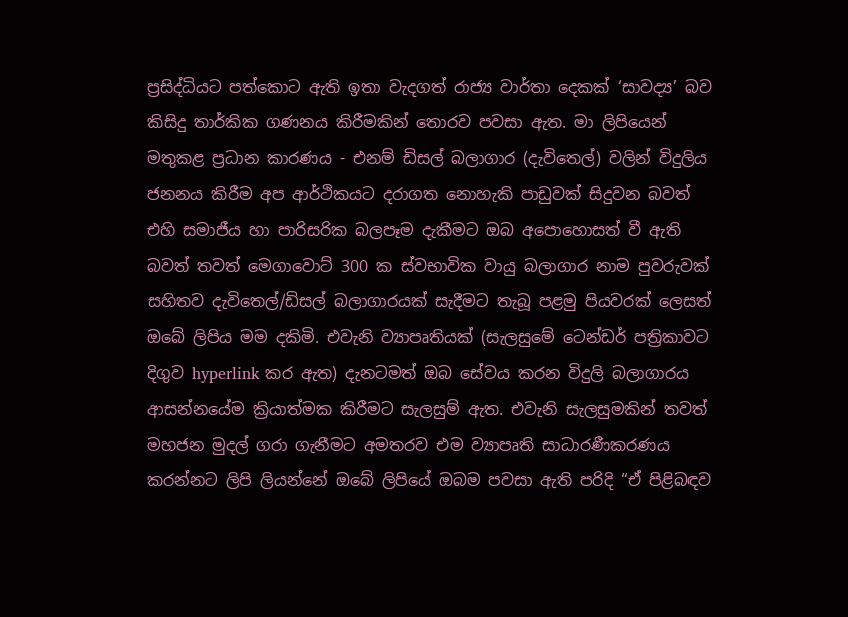ප්‍රසිද්ධියට පත්කොට ඇති ඉතා වැදගත් රාජ්‍ය වාර්තා දෙකක් ‘සාවද්‍ය’ බව කිසිදු තාර්කික ගණනය කිරීමකින් තොරව පවසා ඇත. මා ලිපියෙන් මතුකළ ප්‍රධාන කාරණය - එනම් ඩිසල් බලාගාර (දැවිතෙල්) වලින් විදුලිය ජනනය කිරීම අප ආර්ථිකයට දරාගත නොහැකි පාඩුවක් සිදුවන බවත් එහි සමාජීය හා පාරිසරික බලපෑම දැකීමට ඔබ අපොහොසත් වී ඇති බවත් තවත් මෙගාවොට් 300 ක ස්වභාවික වායු බලාගාර නාම පුවරුවක් සහිතව දැවිතෙල්/ඩිසල් බලාගාරයක් සැදීමට තැබූ පළමු පියවරක් ලෙසත් ඔබේ ලිපිය මම දකිමි. එවැනි ව්‍යාපෘතියක් (සැලසුමේ ටෙන්ඩර් පත්‍රිකාවට දිගුව hyperlink කර ඇත) දැනටමත් ඔබ සේවය කරන විදුලි බලාගාරය ආසන්නයේම ක්‍රියාත්මක කිරීමට සැලසුම් ඇත. එවැනි සැලසුමකින් තවත් මහජන මුදල් ගරා ගැනීමට අමතරව එම ව්‍යාපෘති සාධාරණීකරණය කරන්නට ලිපි ලියන්නේ ඔබේ ලිපියේ ඔබම පවසා ඇති පරිදි “ඒ පිළිබඳව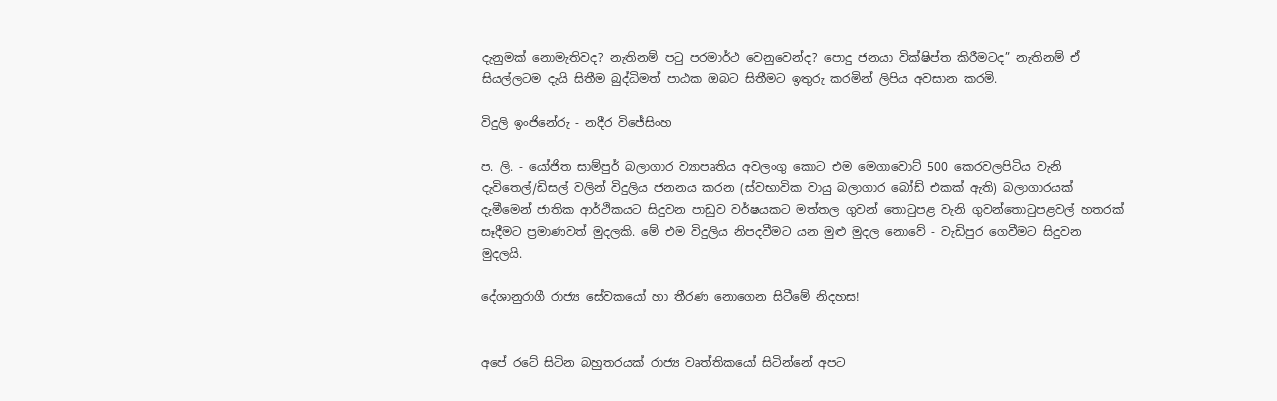දැනුමක් නොමැතිවද? නැතිනම් පටු පරමාර්ථ වෙනුවෙන්ද? පොදු ජනයා වික්ෂිප්ත කිරීමටද” නැතිනම් ඒ සියල්ලටම දැයි සිතීම බුද්ධිමත් පාඨක ඔබට සිතීමට ඉතුරු කරමින් ලිපිය අවසාන කරමි.

විදුලි ඉංජිනේරු - නදීර විජේසිංහ

ප. ලි. - යෝජිත සාම්පුර් බලාගාර ව්‍යාපෘතිය අවලංගු කොට එම මෙගාවොට් 500 කෙරවලපිටිය වැනි දැවිතෙල්/ඩිසල් වලින් විදුලිය ජනනය කරන (ස්වභාවික වායු බලාගාර බෝඩ් එකක් ඇති) බලාගාරයක් දැමීමෙන් ජාතික ආර්ථිකයට සිදුවන පාඩුව වර්ෂයකට මත්තල ගුවන් තොටුපළ වැනි ගුවන්තොටුපළවල් හතරක් සෑදීමට ප්‍රමාණවත් මුදලකි. මේ එම විදුලිය නිපදවීමට යන මුළු මුදල නොවේ - වැඩිපුර ගෙවීමට සිදුවන මුදලයි.

දේශානුරාගී රාජ්‍ය සේවකයෝ හා තීරණ නොගෙන සිටීමේ නිදහස!


අපේ රටේ සිටින බහුතරයක් රාජ්‍ය වෘත්තිකයෝ සිටින්නේ අපට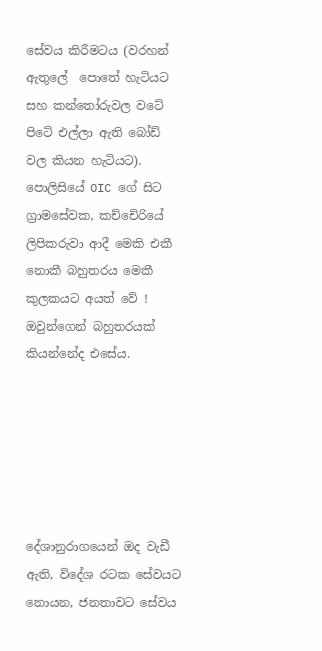සේවය කිරීමටය (වරහන් ඇතුලේ  පොතේ හැටියට සහ කන්තෝරුවල වටේ පිටේ එල්ලා ඇති බෝඩ් වල කියන හැටියට). පොලිසියේ OIC ගේ සිට ග්‍රාමසේවක, කච්චේරියේ ලිපිකරුවා ආදී මෙකි එකී නොකී බහුතරය මෙකී කුලකයට අයත් වේ ! ඔවුන්ගෙන් බහුතරයක් කියන්නේද එසේය.






දේශානුරාගයෙන් ඔද වැඩී ඇති, විදේශ රටක සේවයට නොයන, ජනතාවට සේවය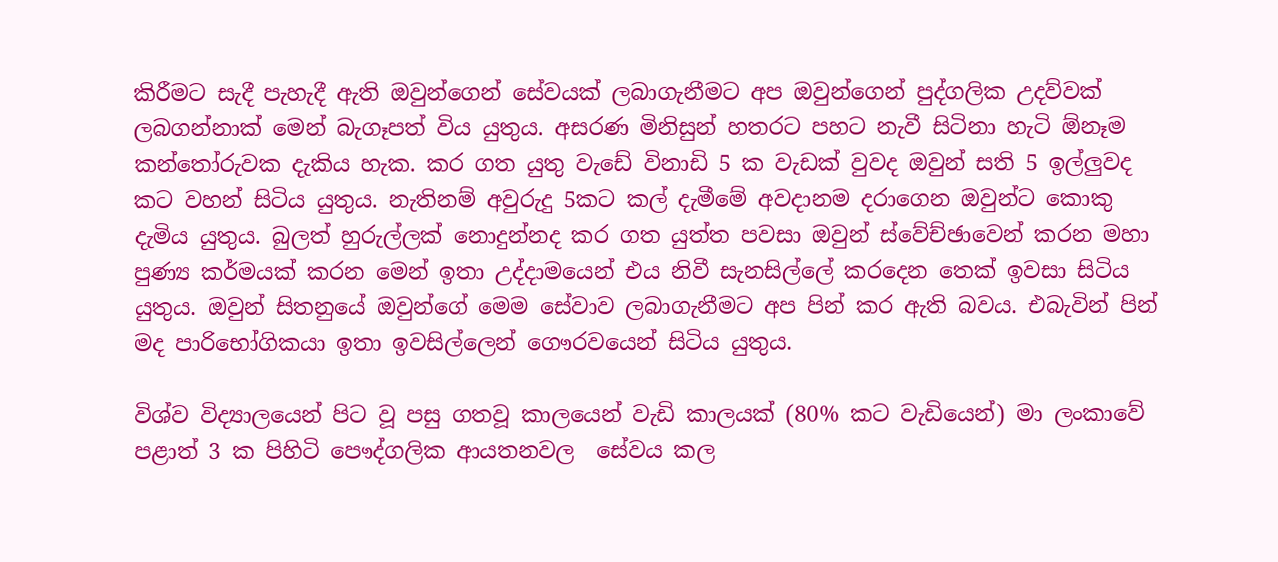කිරීමට සැදී පැහැදී ඇති ඔවුන්ගෙන් සේවයක් ලබාගැනීමට අප ඔවුන්ගෙන් පුද්ගලික උදව්වක් ලබගන්නාක් මෙන් බැගෑපත් විය යුතුය. අසරණ මිනිසුන් හතරට පහට නැවී සිටිනා හැටි ඕනෑම කන්තෝරුවක දැකිය හැක. කර ගත යුතු වැඩේ විනාඩි 5 ක වැඩක් වුවද ඔවුන් සති 5 ඉල්ලුවද කට වහන් සිටිය යුතුය. නැතිනම් අවුරුදු 5කට කල් දැමීමේ අවදානම දරාගෙන ඔවුන්ට කොකු දැමිය යුතුය. බුලත් හුරුල්ලක් නොදුන්නද කර ගත යුත්ත පවසා ඔවුන් ස්වේච්ඡාවෙන් කරන මහා පුණ්‍ය කර්මයක් කරන මෙන් ඉතා උද්දාමයෙන් එය නිවී සැනසිල්ලේ කරදෙන තෙක් ඉවසා සිටිය යුතුය. ඔවුන් සිතනුයේ ඔවුන්ගේ මෙම සේවාව ලබාගැනීමට අප පින් කර ඇති බවය. එබැවින් පින් මද පාරිභෝගිකයා ඉතා ඉවසිල්ලෙන් ගෞරවයෙන් සිටිය යුතුය.

විශ්ව විද්‍යාලයෙන් පිට වූ පසු ගතවූ කාලයෙන් වැඩි කාලයක් (80% කට වැඩියෙන්) මා ලංකාවේ පළාත් 3 ක පිහිටි පෞද්ගලික ආයතනවල  සේවය කල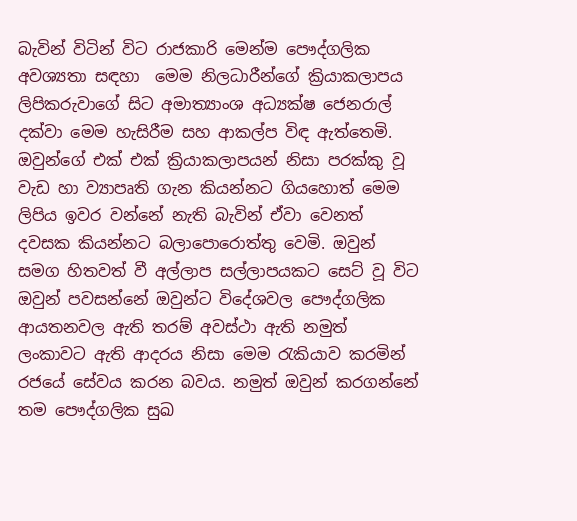බැවින් විටින් විට රාජකාරි මෙන්ම පෞද්ගලික අවශ්‍යතා සඳහා  මෙම නිලධාරීන්ගේ ක්‍රියාකලාපය ලිපිකරුවාගේ සිට අමාත්‍යාංශ අධ්‍යක්ෂ ජෙනරාල් දක්වා මෙම හැසිරීම සහ ආකල්ප විඳ ඇත්තෙමි. ඔවුන්ගේ එක් එක් ක්‍රියාකලාපයන් නිසා පරක්කු වූ වැඩ හා ව්‍යාපෘති ගැන කියන්නට ගියහොත් මෙම ලිපිය ඉවර වන්නේ නැති බැවින් ඒවා වෙනත් දවසක කියන්නට බලාපොරොත්තු වෙමි. ඔවුන් සමග හිතවත් වී අල්ලාප සල්ලාපයකට සෙට් වූ විට ඔවුන් පවසන්නේ ඔවුන්ට විදේශවල පෞද්ගලික ආයතනවල ඇති තරම් අවස්ථා ඇති නමුත් ලංකාවට ඇති ආදරය නිසා මෙම රැකියාව කරමින් රජයේ සේවය කරන බවය. නමුත් ඔවුන් කරගන්නේ තම පෞද්ගලික සුඛ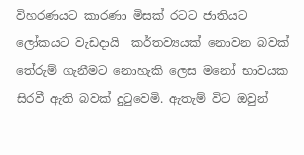විහරණයට කාරණා මිසක් රටට ජාතියට ලෝකයට වැඩදායි  කර්තව්‍යයක් නොවන බවක් තේරුම් ගැනීමට නොහැකි ලෙස මනෝ භාවයක සිරවී ඇති බවක් දුටුවෙමි. ඇතැම් විට ඔවුන්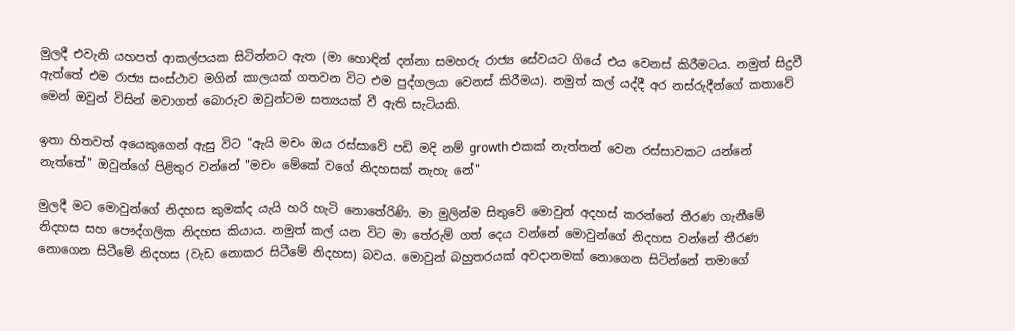මුලදී එවැනි යහපත් ආකල්පයක සිටින්නට ඇත (මා හොඳින් දන්නා සමහරු රාජ්‍ය සේවයට ගියේ එය වෙනස් කිරීමටය. නමුත් සිදුවී ඇත්තේ එම රාජ්‍ය සංස්ථාව මගින් කාලයක් ගතවන විට එම පුද්ගලයා වෙනස් කිරීමය). නමුත් කල් යද්දී අර නස්රුදීන්ගේ කතාවේ මෙන් ඔවුන් විසින් මවාගත් බොරුව ඔවුන්ටම සත්‍යයක් වී ඇති සැටියකි.

ඉතා හිතවත් අයෙකුගෙන් ඇසු විට "ඇයි මචං ඔය රස්සාවේ පඩි මදි නම් growth එකක් නැත්තන් වෙන රස්සාවකට යන්නේ නැත්තේ" ඔවුන්ගේ පිළිතුර වන්නේ "මචං මේකේ වගේ නිදහසක් නැහැ නේ"

මුලදී මට මොවුන්ගේ නිදහස කුමක්ද යැයි හරි හැටි නොතේරිණි. මා මුලින්ම සිතුවේ මොවුන් අදහස් කරන්නේ තීරණ ගැනීමේ නිදහස සහ පෞද්ගලික නිදහස කියාය. නමුත් කල් යන විට මා තේරුම් ගත් දෙය වන්නේ මොවුන්ගේ නිදහස වන්නේ තීරණ නොගෙන සිටීමේ නිදහස (වැඩ නොකර සිටීමේ නිදහස) බවය. මොවුන් බහුතරයක් අවදානමක් නොගෙන සිටින්නේ තමාගේ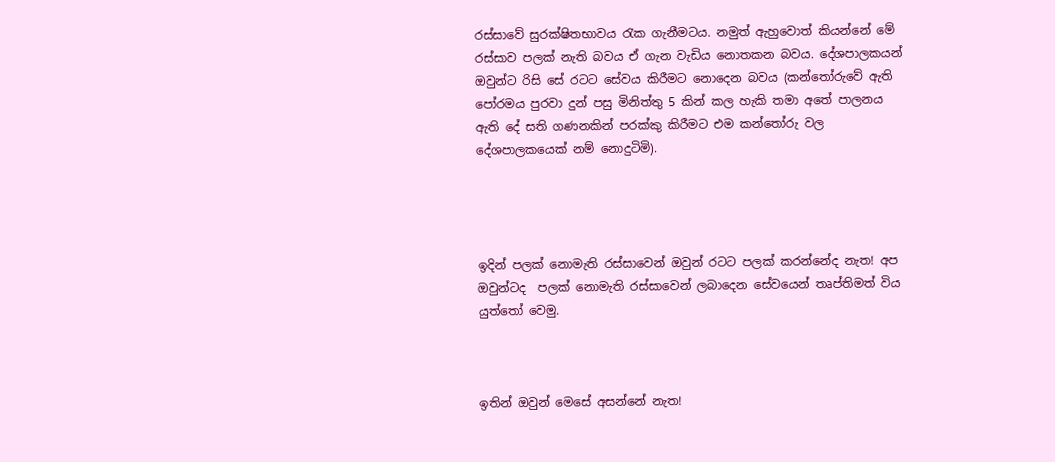රස්සාවේ සුරක්ෂිතභාවය රැක ගැනීමටය. නමුත් ඇහුවොත් කියන්නේ මේ රස්සාව පලක් නැති බවය ඒ ගැන වැඩිය නොතකන බවය. දේශපාලකයන් ඔවුන්ට රිසි සේ රටට සේවය කිරීමට නොදෙන බවය (කන්තෝරුවේ ඇති පෝරමය පුරවා දුන් පසු මිනිත්තු 5 කින් කල හැකි තමා අතේ පාලනය ඇති දේ සති ගණනකින් පරක්කු කිරීමට එම කන්තෝරු වල දේශපාලකයෙක් නම් නොදුටිමි).




ඉදින් පලක් නොමැති රස්සාවෙන් ඔවුන් රටට පලක් කරන්නේද නැත! අප ඔවුන්ටද  පලක් නොමැති රස්සාවෙන් ලබාදෙන සේවයෙන් තෘප්තිමත් විය යුත්තෝ වෙමු.



ඉතින් ඔවුන් මෙසේ අසන්නේ නැත!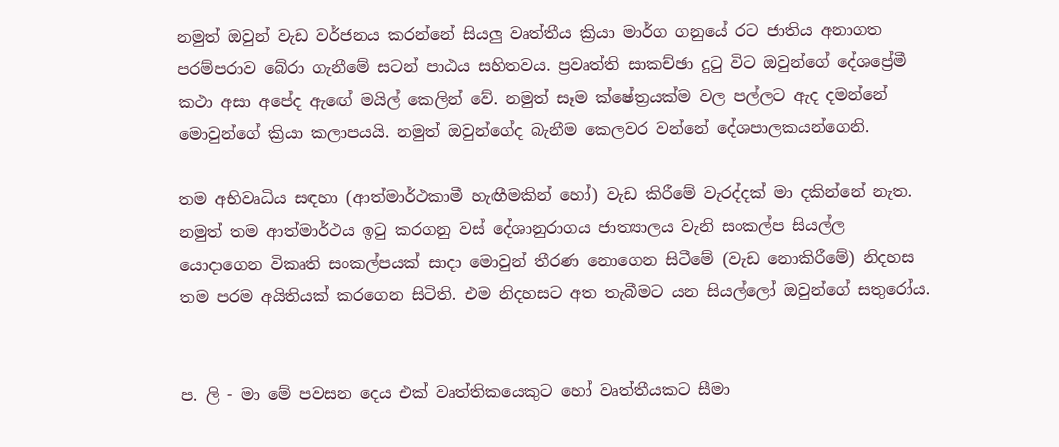නමුත් ඔවුන් වැඩ වර්ජනය කරන්නේ සියලු වෘත්තීය ක්‍රියා මාර්ග ගනුයේ රට ජාතිය අනාගත පරම්පරාව බේරා ගැනීමේ සටන් පාඨය සහිතවය. ප්‍රවෘත්ති සාකච්ඡා දුටු විට ඔවුන්ගේ දේශප්‍රේමී කථා අසා අපේද ඇඟේ මයිල් කෙලින් වේ. නමුත් සෑම ක්ෂේත්‍රයක්ම වල පල්ලට ඇද දමන්නේ මොවුන්ගේ ක්‍රියා කලාපයයි. නමුත් ඔවුන්ගේද බැනීම කෙලවර වන්නේ දේශපාලකයන්ගෙනි.

තම අභිවෘධිය සඳහා (ආත්මාර්ථකාමී හැඟීමකින් හෝ) වැඩ කිරීමේ වැරද්දක් මා දකින්නේ නැත. නමුත් තම ආත්මාර්ථය ඉටු කරගනු වස් දේශානුරාගය ජාත්‍යාලය වැනි සංකල්ප සියල්ල යොදාගෙන විකෘති සංකල්පයක් සාදා මොවුන් තීරණ නොගෙන සිටීමේ (වැඩ නොකිරීමේ) නිදහස තම පරම අයිතියක් කරගෙන සිටිති. එම නිදහසට අත තැබීමට යන සියල්ලෝ ඔවුන්ගේ සතුරෝය.


ප. ලි - මා මේ පවසන දෙය එක් වෘත්තිකයෙකුට හෝ වෘත්තීයකට සීමා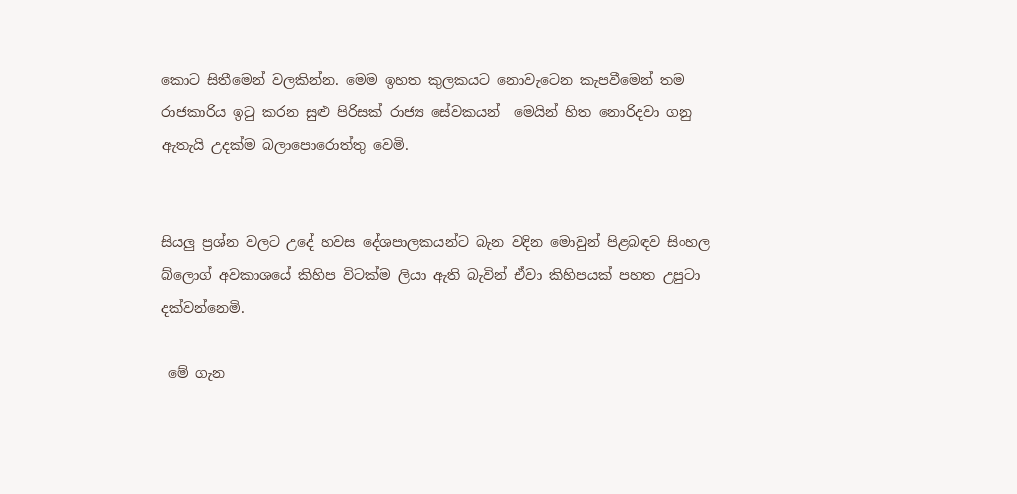කොට සිතීමෙන් වලකින්න. මෙම ඉහත කුලකයට නොවැටෙන කැපවීමෙන් තම රාජකාරිය ඉටු කරන සුළු පිරිසක් රාජ්‍ය සේවකයන්  මෙයින් හිත නොරිදවා ගනු ඇතැයි උදක්ම බලාපොරොත්තු වෙමි.


සියලු ප්‍රශ්න වලට උදේ හවස දේශපාලකයන්ට බැන වදින මොවුන් පිළබඳව සිංහල බ්ලොග් අවකාශයේ කිහිප විටක්ම ලියා ඇති බැවින් ඒවා කිහිපයක් පහත උපුටා දක්වන්නෙමි.

 මේ ගැන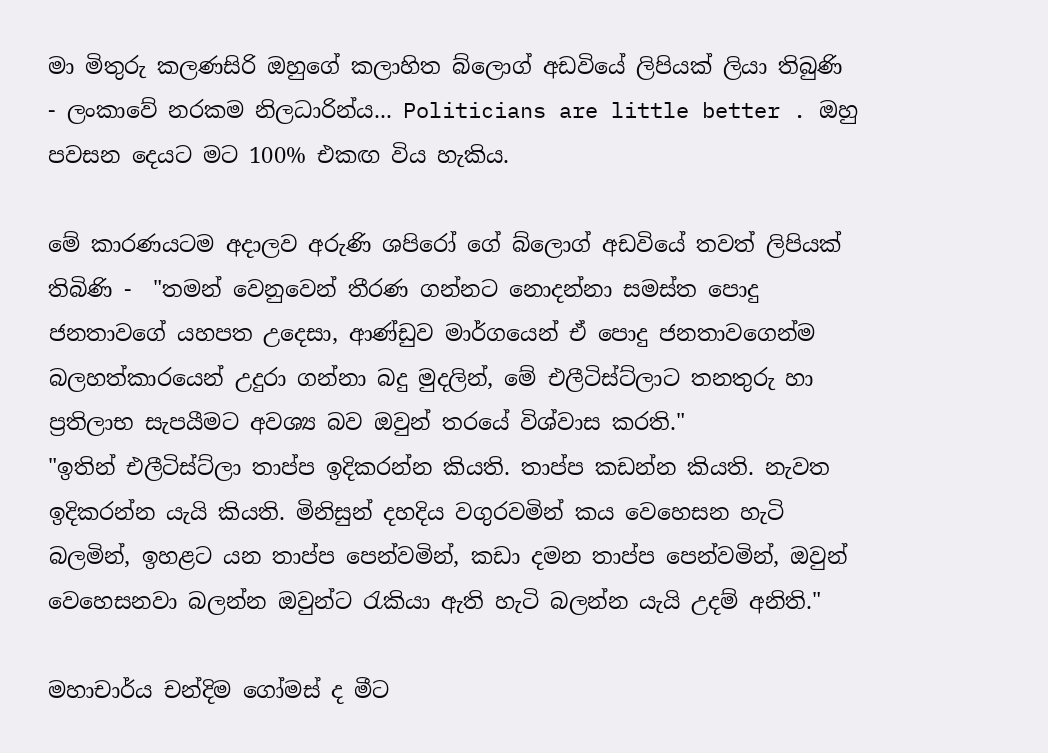මා මිතුරු කලණසිරි ඔහුගේ කලාහිත බ්ලොග් අඩවියේ ලිපියක් ලියා තිබුණි - ලංකාවේ නරකම නිලධාරින්ය... Politicians are little better . ඔහු පවසන දෙයට මට 100% එකඟ විය හැකිය.

මේ කාරණයටම අදාලව අරුණි ශපිරෝ ගේ බ්ලොග් අඩවියේ තවත් ලිපියක් තිබිණි -  "තමන් වෙනුවෙන් තීරණ ගන්නට නොදන්නා සමස්ත පොදු ජනතාවගේ යහපත උදෙසා, ආණ්ඩුව මාර්ගයෙන් ඒ පොදු ජනතාවගෙන්ම බලහත්කාරයෙන් උදුරා ගන්නා බදු මුදලින්, මේ එලීටිස්ට්ලාට තනතුරු හා ප්‍රතිලාභ සැපයීමට අවශ්‍ය බව ඔවුන් තරයේ විශ්වාස කරති."
"ඉතින් එලීටිස්ට්ලා තාප්ප ඉදිකරන්න කියති. තාප්ප කඩන්න කියති. නැවත ඉදිකරන්න යැයි කියති. මිනිසුන් දහදිය වගුරවමින් කය වෙහෙසන හැටි බලමින්, ඉහළට යන තාප්ප පෙන්වමින්, කඩා දමන තාප්ප පෙන්වමින්, ඔවුන් වෙහෙසනවා බලන්න ඔවුන්ට රැකියා ඇති හැටි බලන්න යැයි උදම් අනිති."

මහාචාර්ය චන්දිම ගෝමස් ද මීට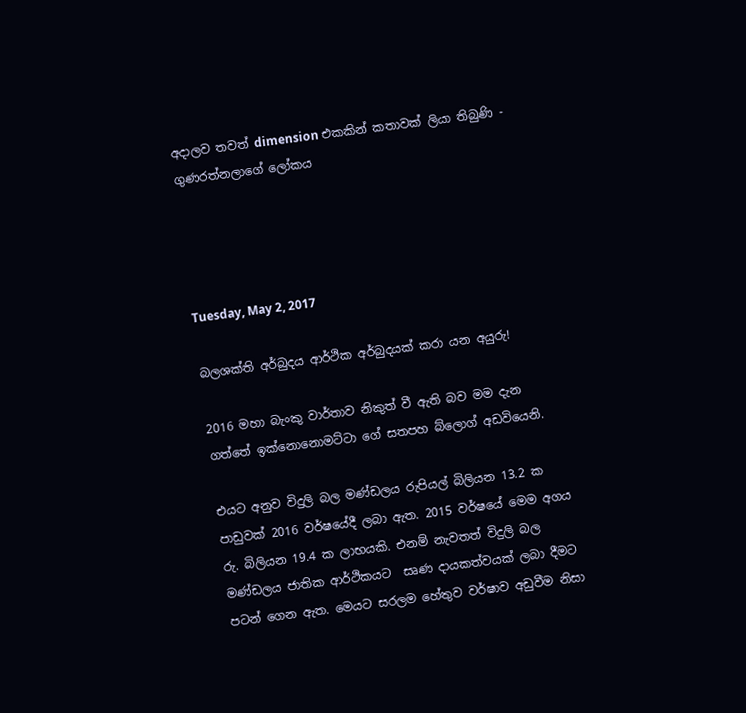අදාලව තවත් dimension එකකින් කතාවක් ලියා තිබුණි - ගුණරත්නලාගේ ලෝකය




Tuesday, May 2, 2017

බලශක්ති අර්බුදය ආර්ථික අර්බුදයක් කරා යන අයුරු!

2016 මහා බැංකු වාර්තාව නිකුත් වී ඇති බව මම දැන ගත්තේ ඉක්නොනොමට්ටා ගේ සතපහ බ්ලොග් අඩවියෙනි.

එයට අනුව විදුලි බල මණ්ඩලය රුපියල් බිලියන 13.2 ක පාඩුවක් 2016 වර්ෂයේදී ලබා ඇත. 2015 වර්ෂයේ මෙම අගය රු. බිලියන 19.4 ක ලාභයකි. එනම් නැවතත් විදුලි බල මණ්ඩලය ජාතික ආර්ථිකයට  සෘණ දායකත්වයක් ලබා දීමට පටන් ගෙන ඇත. මෙයට සරලම හේතුව වර්ෂාව අඩුවීම නිසා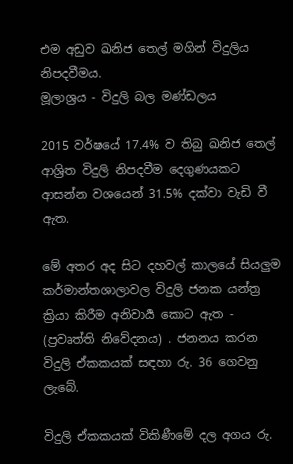එම අඩුව ඛනිජ තෙල් මගින් විදුලිය නිපදවීමය.
මූලාශ්‍රය - විදුලි බල මණ්ඩලය

2015 වර්ෂයේ 17.4% ව තිබු ඛනිජ තෙල් ආශ්‍රිත විදුලි නිපදවීම දෙගුණයකට ආසන්න වශයෙන් 31.5% දක්වා වැඩි වී ඇත.

මේ අතර අද සිට දහවල් කාලයේ සියලුම කර්මාන්තශාලාවල විදුලි ජනක යන්ත්‍ර ක්‍රියා කිරීම අනිවාර්‍ය කොට ඇත - (ප්‍රවෘත්ති නිවේදනය) . ජනනය කරන විදුලි ඒකකයක් සඳහා රු. 36 ගෙවනු ලැබේ.

විදුලි ඒකකයක් විකිණීමේ දල අගය රු.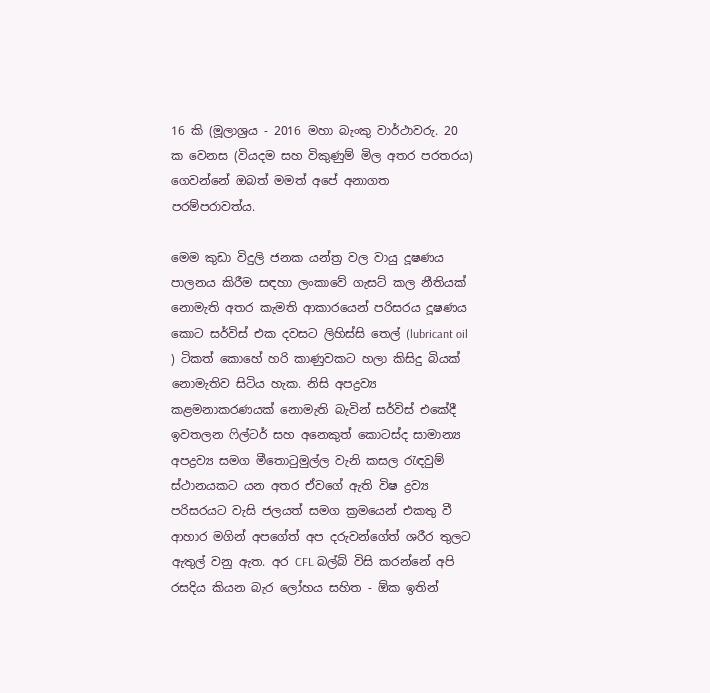16 කි (මූලාශ්‍රය - 2016 මහා බැංකු වාර්ථාවරු. 20 ක වෙනස (වියදම සහ විකුණුම් මිල අතර පරතරය) ගෙවන්නේ ඔබත් මමත් අපේ අනාගත පරම්පරාවත්ය.

මෙම කුඩා විදුලි ජනක යන්ත්‍ර වල වායු දූෂණය පාලනය කිරීම සඳහා ලංකාවේ ගැසට් කල නීතියක් නොමැති අතර කැමති ආකාරයෙන් පරිසරය දූෂණය කොට සර්විස් එක දවසට ලිහිස්සි තෙල් (lubricant oil ) ටිකත් කොහේ හරි කාණුවකට හලා කිසිදු බියක් නොමැතිව සිටිය හැක. නිසි අපද්‍රව්‍ය කළමනාකරණයක් නොමැති බැවින් සර්විස් එකේදී ඉවතලන ෆිල්ටර් සහ අනෙකුත් කොටස්ද සාමාන්‍ය අපද්‍රව්‍ය සමග මීතොටුමුල්ල වැනි කසල රැඳවුම් ස්ථානයකට යන අතර ඒවගේ ඇති විෂ ද්‍රව්‍ය පරිසරයට වැසි ජලයත් සමග ක්‍රමයෙන් එකතු වී ආහාර මගින් අපගේත් අප දරුවන්ගේත් ශරීර තුලට ඇතුල් වනු ඇත. අර CFL බල්බ් විසි කරන්නේ අපි රසදිය කියන බැර ලෝහය සහිත - ඕක ඉතින්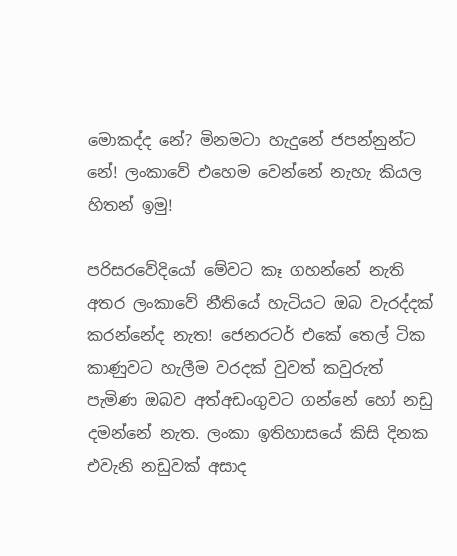මොකද්ද නේ? මිනමටා හැදුනේ ජපන්නුන්ට නේ! ලංකාවේ එහෙම වෙන්නේ නැහැ කියල හිතන් ඉමු!

පරිසරවේදියෝ මේවට කෑ ගහන්නේ නැති අතර ලංකාවේ නීතියේ හැටියට ඔබ වැරද්දක් කරන්නේද නැත! ජෙනරටර් එකේ තෙල් ටික කාණුවට හැලීම වරදක් වුවත් කවුරුත් පැමිණ ඔබව අත්අඩංගුවට ගන්නේ හෝ නඩු දමන්නේ නැත. ලංකා ඉතිහාසයේ කිසි දිනක එවැනි නඩුවක් අසාද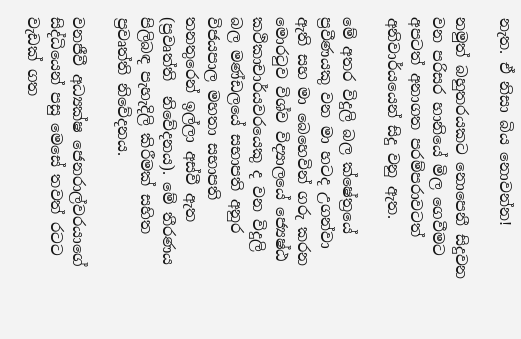නැත. ඒ නිසා බිය නොවන්න!

නමුත් බහුතරයකට නොපෙනී සිදුවන වන පරිසර හානියේ මිල ගෙවීමට අපටත් අනාගත පරම්පරාවටත් අනිවාර්යයෙන් සිදු වනු ඇත.

මේ අතර විදුලි බල ක්ෂේත්‍රයේ ප්‍රවීණයකු වන මා හටද උගන්වා ඇති සහ මා බෙහෙවින් ගරු කරන මොරටුව විශ්ව විද්‍යාලයේ ජ්‍යෙෂ්ඨ කථිකාචාර්යවරයෙකු ද වන විදුලි බල මණ්ඩලයේ සභාපති අනුර විජයපාල මහතා සභාපති තනතුරෙන් ඉල්ලා අස්වී ඇත (ප්‍රවෘත්ති  නිවේදනය). මේ තීරණය පිලිබඳ පැහැදිලි කිරීමක් සහිත ප්‍රවෘත්ති නිවේදනය.

වනජීවී අධ්‍යක්ෂ ජෙනරාල්වරයාගේ සිද්ධියෙන් පසු මෙසේ තවත් රටට වැඩක් ගත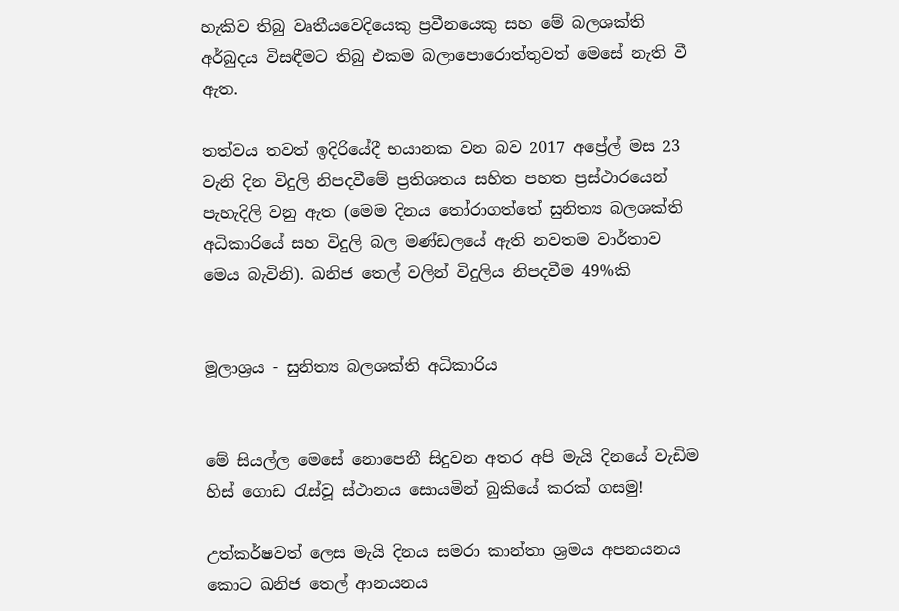හැකිව තිබු වෘතීයවෙදියෙකු ප්‍රවීනයෙකු සහ මේ බලශක්ති අර්බුදය විසඳීමට තිබු එකම බලාපොරොත්තුවත් මෙසේ නැති වී ඇත.

තත්වය තවත් ඉදිරියේදී භයානක වන බව 2017 අප්‍රේල් මස 23 වැනි දින විදුලි නිපදවීමේ ප්‍රතිශතය සහිත පහත ප්‍රස්ථාරයෙන් පැහැදිලි වනු ඇත (මෙම දිනය තෝරාගත්තේ සුනිත්‍ය බලශක්ති අධිකාරියේ සහ විදුලි බල මණ්ඩලයේ ඇති නවතම වාර්තාව මෙය බැවිනි). ඛනිජ තෙල් වලින් විදුලිය නිපදවීම 49%කි


මූලාශ්‍රය - සුනිත්‍ය බලශක්ති අධිකාරිය


මේ සියල්ල මෙසේ නොපෙනී සිදුවන අතර අපි මැයි දිනයේ වැඩිම හිස් ගොඩ රැස්වූ ස්ථානය සොයමින් බුකියේ කරක් ගසමු!

උත්කර්ෂවත් ලෙස මැයි දිනය සමරා කාන්තා ශ්‍රමය අපනයනය කොට ඛනිජ තෙල් ආනයනය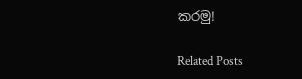කරමු!

Related Posts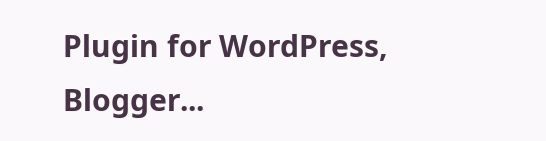Plugin for WordPress, Blogger...